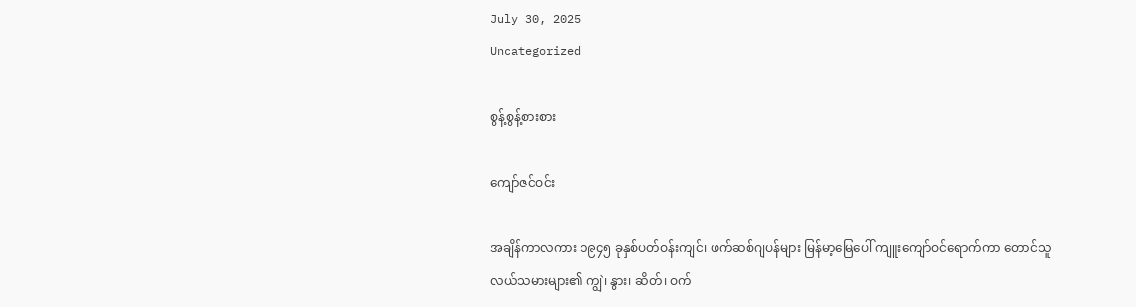July 30, 2025
Uncategorized

စွန့်စွန့်စားစား

ကျော်ဇင်ဝင်း

အချိန်ကာလကား ၁၉၄၅ ခုနှစ်ပတ်ဝန်းကျင်၊ ဖက်ဆစ်ဂျပန်များ မြန်မာ့မြေပေါ် ကျူးကျော်ဝင်ရောက်ကာ တောင်သူလယ်သမားများ၏ ကျွဲ၊ နွား၊ ဆိတ်၊ ဝက်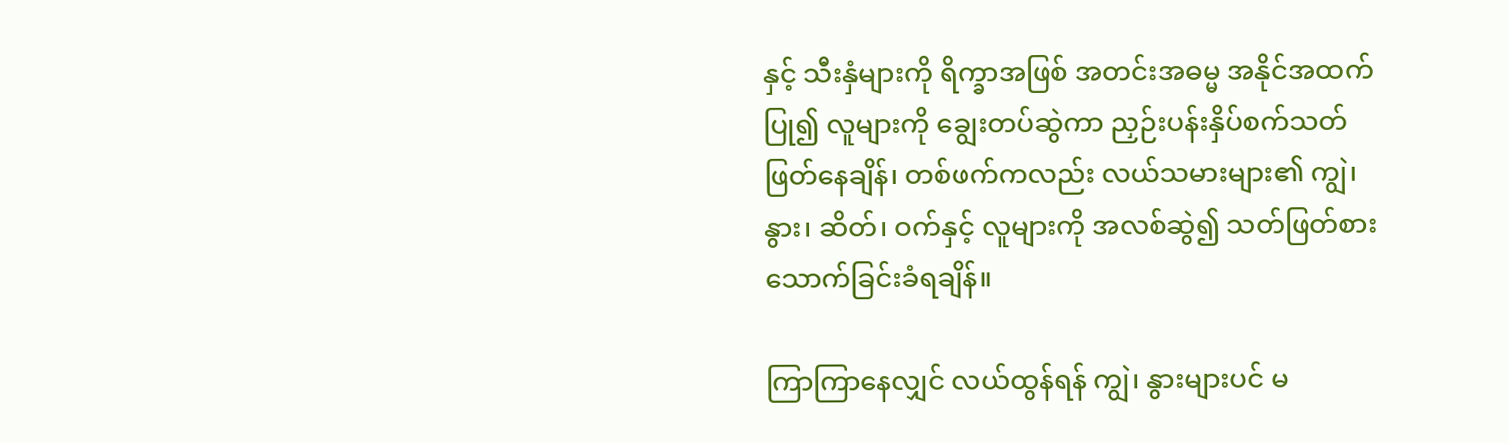နှင့် သီးနှံများကို ရိက္ခာအဖြစ် အတင်းအဓမ္မ အနိုင်အထက်ပြု၍ လူများကို ချွေးတပ်ဆွဲကာ ညှဉ်းပန်းနှိပ်စက်သတ်ဖြတ်နေချိန်၊ တစ်ဖက်ကလည်း လယ်သမားများ၏ ကျွဲ၊ နွား၊ ဆိတ်၊ ဝက်နှင့် လူများကို အလစ်ဆွဲ၍ သတ်ဖြတ်စားသောက်ခြင်းခံရချိန်။

ကြာကြာနေလျှင် လယ်ထွန်ရန် ကျွဲ၊ နွားများပင် မ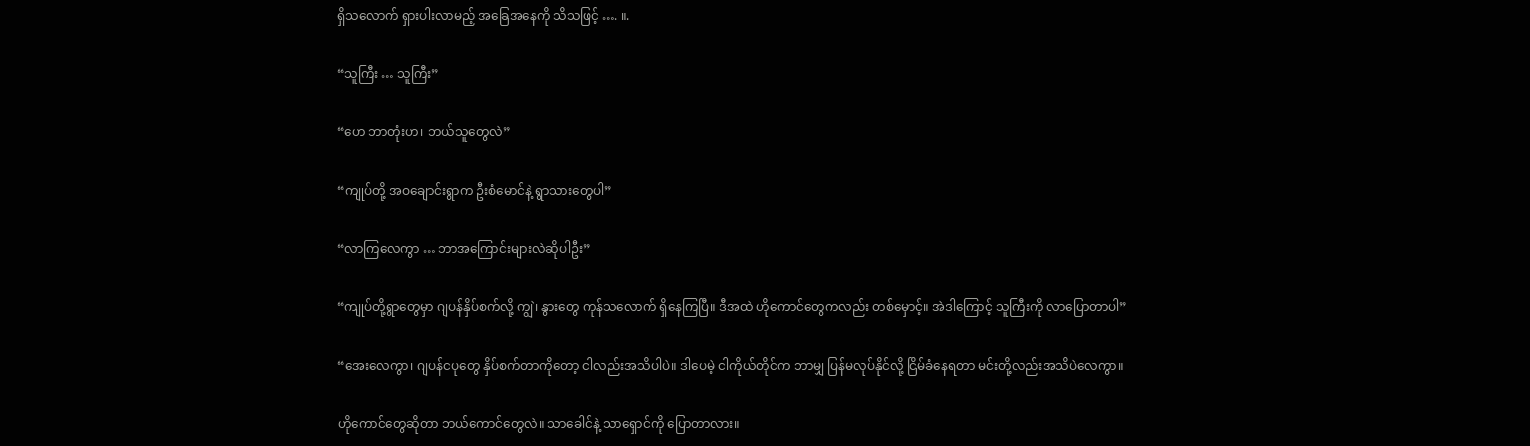ရှိသလောက် ရှားပါးလာမည့် အခြေအနေကို သိသဖြင့် …. ။.

“သူကြီး … သူကြီး”

“ဟေ ဘာတုံးဟ၊ ဘယ်သူတွေလဲ”

“ကျုပ်တို့ အဝချောင်းရွာက ဦးစံမောင်နဲ့ ရွာသားတွေပါ”

“လာကြလေကွာ … ဘာအကြောင်းများလဲဆိုပါဦး”

“ကျုပ်တို့ရွာတွေမှာ ဂျပန်နှိပ်စက်လို့ ကျွဲ၊ နွားတွေ ကုန်သလောက် ရှိနေကြပြီ။ ဒီအထဲ ဟိုကောင်တွေကလည်း တစ်မှောင့်။ အဲဒါကြောင့် သူကြီးကို လာပြောတာပါ”

“အေးလေကွာ၊ ဂျပန်ငပုတွေ နှိပ်စက်တာကိုတော့ ငါလည်းအသိပါပဲ။ ဒါပေမဲ့ ငါကိုယ်တိုင်က ဘာမျှ ပြန်မလုပ်နိုင်လို့ ငြိမ်ခံနေရတာ မင်းတို့လည်းအသိပဲလေကွာ။

ဟိုကောင်တွေဆိုတာ ဘယ်ကောင်တွေလဲ။ သာခေါင်နဲ့ သာရှောင်ကို ပြောတာလား။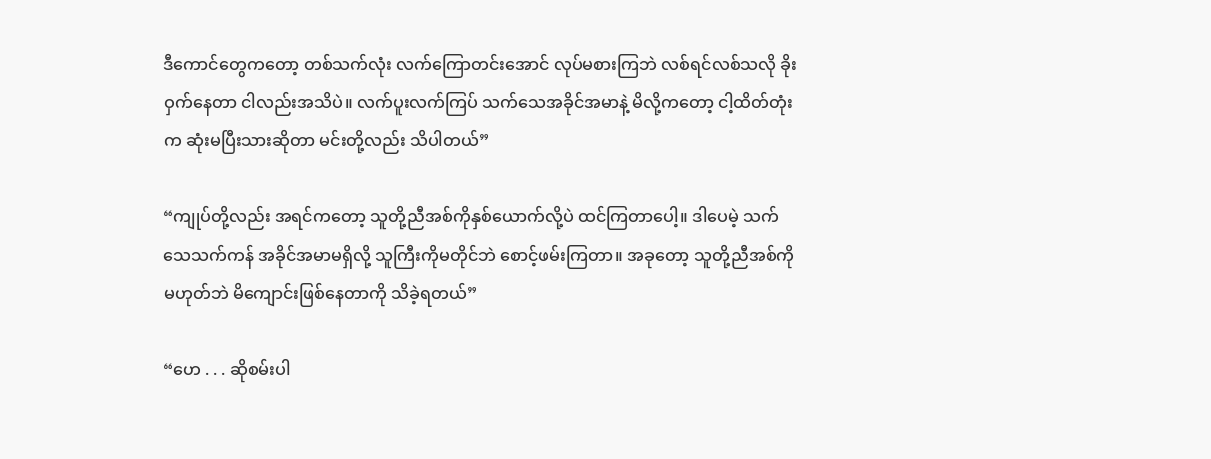ဒီကောင်တွေကတော့ တစ်သက်လုံး လက်ကြောတင်းအောင် လုပ်မစားကြဘဲ လစ်ရင်လစ်သလို ခိုးဝှက်နေတာ ငါလည်းအသိပဲ။ လက်ပူးလက်ကြပ် သက်သေအခိုင်အမာနဲ့ မိလို့ကတော့ ငါ့ထိတ်တုံးက ဆုံးမပြီးသားဆိုတာ မင်းတို့လည်း သိပါတယ်”

“ကျုပ်တို့လည်း အရင်ကတော့ သူတို့ညီအစ်ကိုနှစ်ယောက်လို့ပဲ ထင်ကြတာပေါ့။ ဒါပေမဲ့ သက်သေသက်ကန် အခိုင်အမာမရှိလို့ သူကြီးကိုမတိုင်ဘဲ စောင့်ဖမ်းကြတာ။ အခုတော့ သူတို့ညီအစ်ကိုမဟုတ်ဘဲ မိကျောင်းဖြစ်နေတာကို သိခဲ့ရတယ်”

“ဟေ . . . ဆိုစမ်းပါ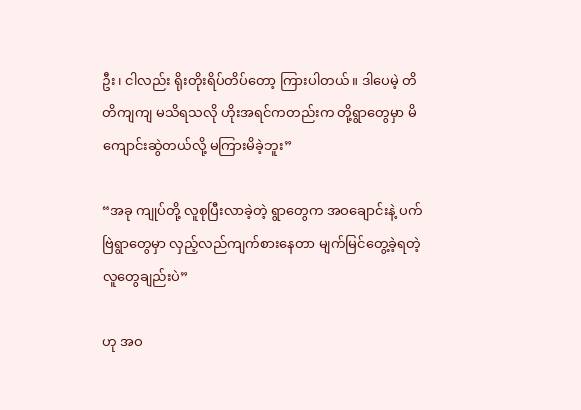ဦး၊ ငါလည်း ရိုးတိုးရိပ်တိပ်တော့ ကြားပါတယ်။ ဒါပေမဲ့ တိတိကျကျ မသိရသလို ဟိုးအရင်ကတည်းက တို့ရွာတွေမှာ မိကျောင်းဆွဲတယ်လို့ မကြားမိခဲ့ဘူး”

“အခု ကျုပ်တို့ လူစုပြီးလာခဲ့တဲ့ ရွာတွေက အဝချောင်းနဲ့ ပက်ဗြဲရွာတွေမှာ လှည့်လည်ကျက်စားနေတာ မျက်မြင်တွေ့ခဲ့ရတဲ့လူတွေချည်းပဲ”

ဟု အဝ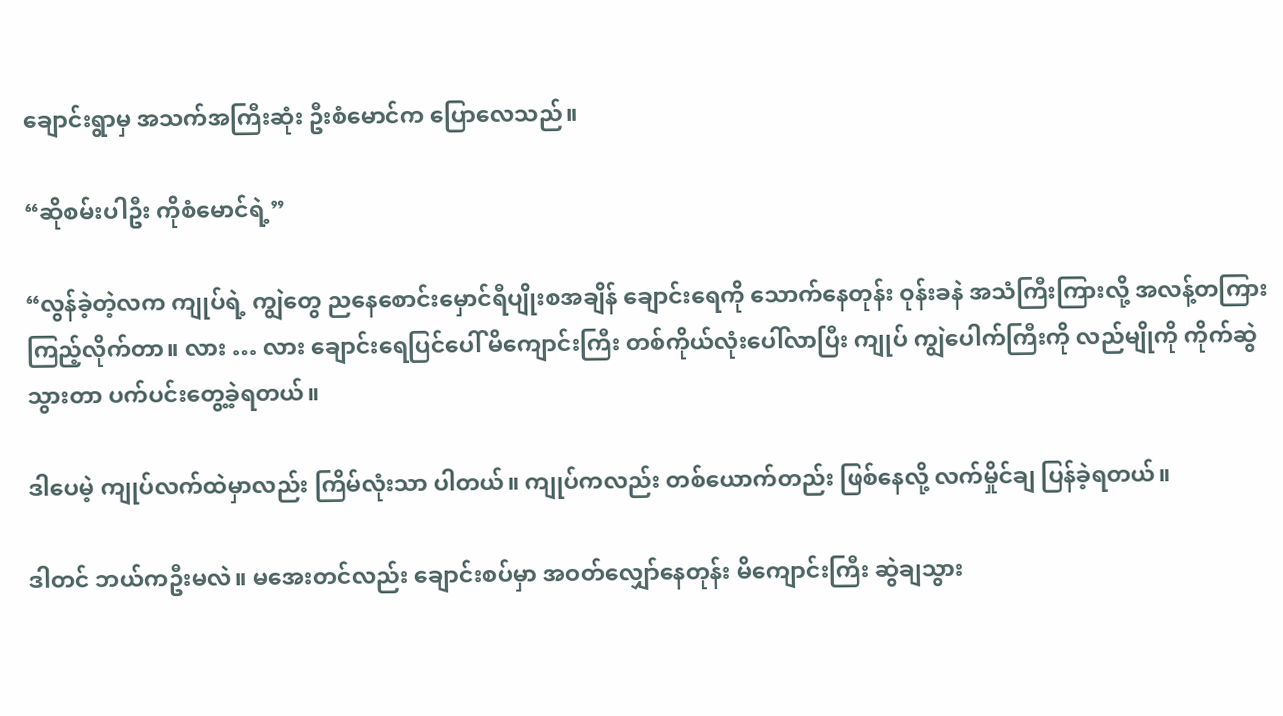ချောင်းရွာမှ အသက်အကြီးဆုံး ဦးစံမောင်က ပြောလေသည်။

“ဆိုစမ်းပါဦး ကိုစံမောင်ရဲ့”

“လွန်ခဲ့တဲ့လက ကျုပ်ရဲ့ ကျွဲတွေ ညနေစောင်းမှောင်ရီပျိုးစအချိန် ချောင်းရေကို သောက်နေတုန်း ဝုန်းခနဲ အသံကြီးကြားလို့ အလန့်တကြား ကြည့်လိုက်တာ။ လား … လား ချောင်းရေပြင်ပေါ် မိကျောင်းကြီး တစ်ကိုယ်လုံးပေါ်လာပြီး ကျုပ် ကျွဲပေါက်ကြီးကို လည်မျိုကို ကိုက်ဆွဲသွားတာ ပက်ပင်းတွေ့ခဲ့ရတယ်။

ဒါပေမဲ့ ကျုပ်လက်ထဲမှာလည်း ကြိမ်လုံးသာ ပါတယ်။ ကျုပ်ကလည်း တစ်ယောက်တည်း ဖြစ်နေလို့ လက်မှိုင်ချ ပြန်ခဲ့ရတယ်။

ဒါတင် ဘယ်ကဦးမလဲ။ မအေးတင်လည်း ချောင်းစပ်မှာ အဝတ်လျှော်နေတုန်း မိကျောင်းကြီး ဆွဲချသွား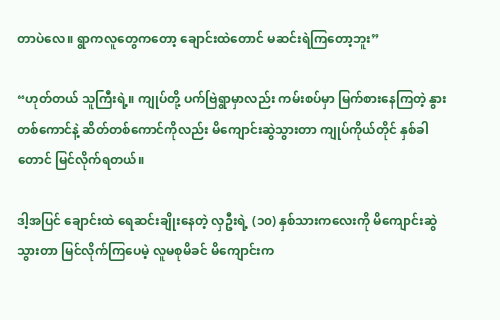တာပဲလေ။ ရွာကလူတွေကတော့ ချောင်းထဲတောင် မဆင်းရဲကြတော့ဘူး”

“ဟုတ်တယ် သူကြီးရဲ့။ ကျုပ်တို့ ပက်ဗြဲရွာမှာလည်း ကမ်းစပ်မှာ မြက်စားနေကြတဲ့ နွားတစ်ကောင်နဲ့ ဆိတ်တစ်ကောင်ကိုလည်း မိကျောင်းဆွဲသွားတာ ကျုပ်ကိုယ်တိုင် နှစ်ခါတောင် မြင်လိုက်ရတယ်။

ဒါ့အပြင် ချောင်းထဲ ရေဆင်းချိုးနေတဲ့ လှဦးရဲ့ (၁၀) နှစ်သားကလေးကို မိကျောင်းဆွဲသွားတာ မြင်လိုက်ကြပေမဲ့ လူမစုမိခင် မိကျောင်းက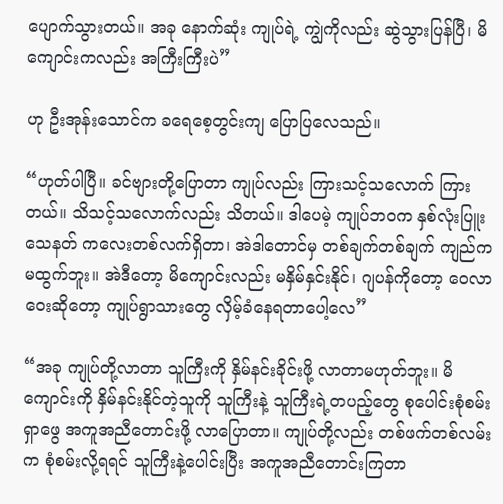ပျောက်သွားတယ်။ အခု နောက်ဆုံး ကျုပ်ရဲ့ ကျွဲကိုလည်း ဆွဲသွားပြန်ပြီ၊ မိကျောင်းကလည်း အကြီးကြီးပဲ”

ဟု ဦးအုန်းသောင်က ခရေစေ့တွင်းကျ ပြောပြလေသည်။

“ဟုတ်ပါပြီ။ ခင်ဗျားတို့ပြောတာ ကျုပ်လည်း ကြားသင့်သလောက် ကြားတယ်။ သိသင့်သလောက်လည်း သိတယ်။ ဒါပေမဲ့ ကျုပ်ဘဝက နှစ်လုံးပြူးသေနတ် ကလေးတစ်လက်ရှိတာ၊ အဲဒါတောင်မှ တစ်ချက်တစ်ချက် ကျည်ကမထွက်ဘူး။ အဲဒီတော့ မိကျောင်းလည်း မနှိမ်နှင်းနိုင်၊ ဂျပန်ကိုတော့ ဝေလာဝေးဆိုတော့ ကျုပ်ရွာသားတွေ လှိမ့်ခံနေရတာပေါ့လေ”

“အခု ကျုပ်တို့လာတာ သူကြီးကို နှိမ်နင်းခိုင်းဖို့ လာတာမဟုတ်ဘူး။ မိကျောင်းကို နှိမ်နင်းနိုင်တဲ့သူကို သူကြီးနဲ့ သူကြီးရဲ့တပည့်တွေ စုပေါင်းစုံစမ်းရှာဖွေ အကူအညီတောင်းဖို့ လာပြောတာ။ ကျုပ်တို့လည်း တစ်ဖက်တစ်လမ်းက စုံစမ်းလို့ရရင် သူကြီးနဲ့ပေါင်းပြီး အကူအညီတောင်းကြတာ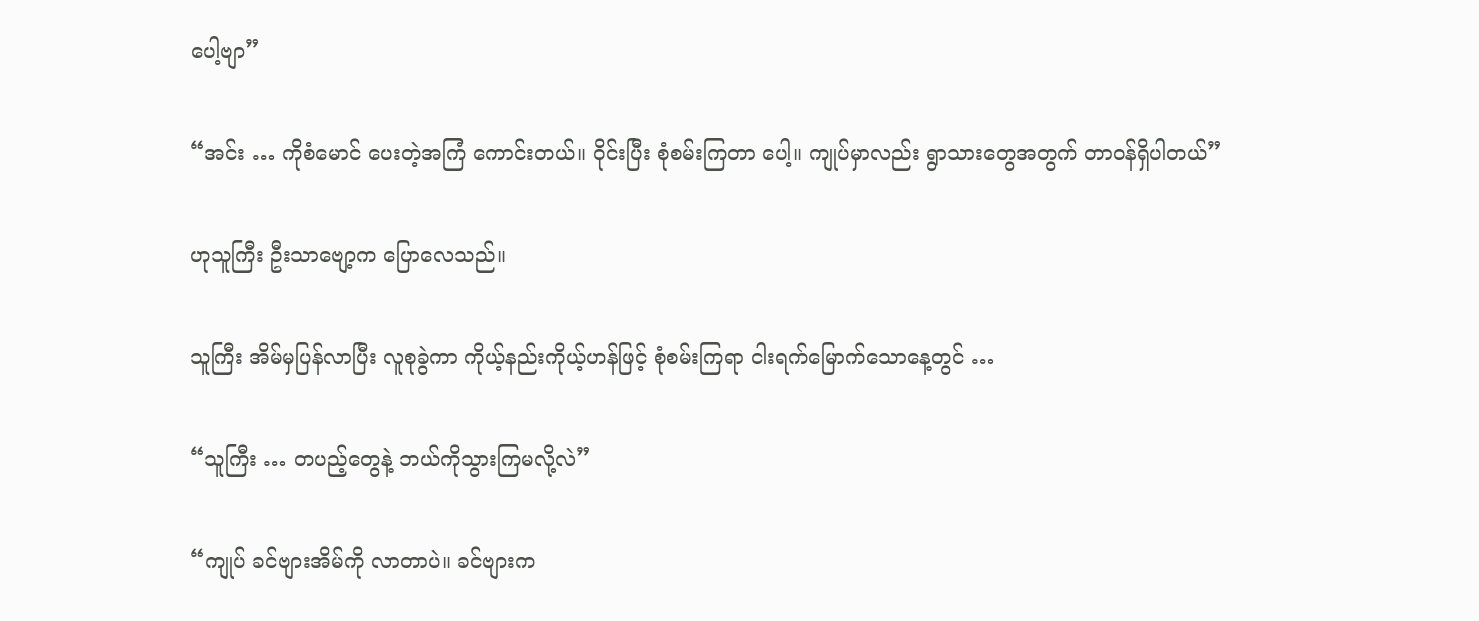ပေါ့ဗျာ”

“အင်း … ကိုစံမောင် ပေးတဲ့အကြံ ကောင်းတယ်။ ဝိုင်းပြီး စုံစမ်းကြတာ ပေါ့။ ကျုပ်မှာလည်း ရွာသားတွေအတွက် တာဝန်ရှိပါတယ်”

ဟုသူကြီး ဦးသာဗျော့က ပြောလေသည်။

သူကြီး အိမ်မှပြန်လာပြီး လူစုခွဲကာ ကိုယ့်နည်းကိုယ့်ဟန်ဖြင့် စုံစမ်းကြရာ ငါးရက်မြောက်သောနေ့တွင် …

“သူကြီး … တပည့်တွေနဲ့ ဘယ်ကိုသွားကြမလို့လဲ”

“ကျုပ် ခင်ဗျားအိမ်ကို လာတာပဲ။ ခင်ဗျားက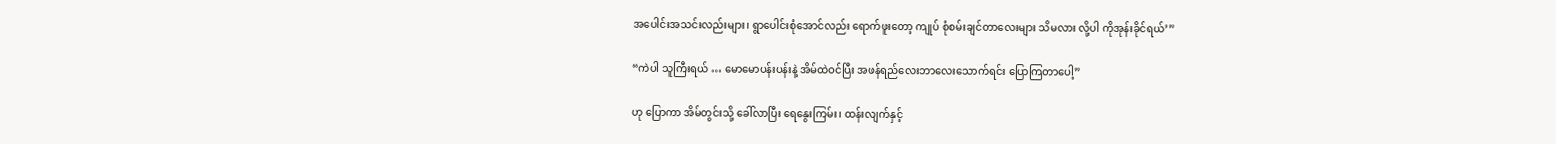အပေါင်းအသင်းလည်းများ၊ ရွာပေါင်းစုံအောင်လည်း ရောက်ဖူးတော့ ကျုပ် စုံစမ်းချင်တာလေးများ သိမလား လို့ပါ ကိုအုန်းခိုင်ရယ်’”

“ကဲပါ သူကြီးရယ် … မောမောပန်းပန်းနဲ့ အိမ်ထဲဝင်ပြီး အဖန်ရည်လေးဘာလေးသောက်ရင်း ပြောကြတာပေါ့”

ဟု ပြောကာ အိမ်တွင်းသို့ ခေါ်လာပြီး ရေနွေးကြမ်း၊ ထန်းလျက်နှင့်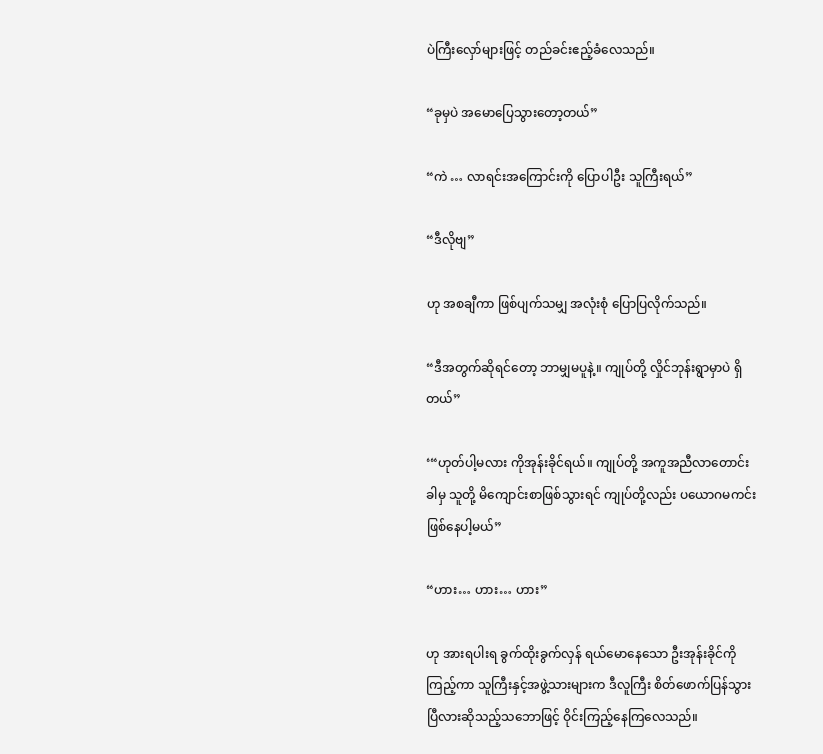ပဲကြီးလှော်များဖြင့် တည်ခင်းဧည့်ခံလေသည်။

“ခုမှပဲ အမောပြေသွားတော့တယ်”

“ကဲ … လာရင်းအကြောင်းကို ပြောပါဦး သူကြီးရယ်”

“ဒီလိုဗျ”

ဟု အစချီကာ ဖြစ်ပျက်သမျှ အလုံးစုံ ပြောပြလိုက်သည်။

“ဒီအတွက်ဆိုရင်တော့ ဘာမျှမပူနဲ့။ ကျုပ်တို့ လှိုင်ဘုန်းရွာမှာပဲ ရှိတယ်”

‘“ဟုတ်ပါ့မလား ကိုအုန်းခိုင်ရယ်။ ကျုပ်တို့ အကူအညီလာတောင်းခါမှ သူတို့ မိကျောင်းစာဖြစ်သွားရင် ကျုပ်တို့လည်း ပယောဂမကင်း ဖြစ်နေပါ့မယ်”

“ဟား… ဟား… ဟား”

ဟု အားရပါးရ ခွက်ထိုးခွက်လှန် ရယ်မောနေသော ဦးအုန်းခိုင်ကို ကြည့်ကာ သူကြီးနှင့်အဖွဲ့သားများက ဒီလူကြီး စိတ်ဖောက်ပြန်သွားပြီလားဆိုသည့်သဘောဖြင့် ဝိုင်းကြည့်နေကြလေသည်။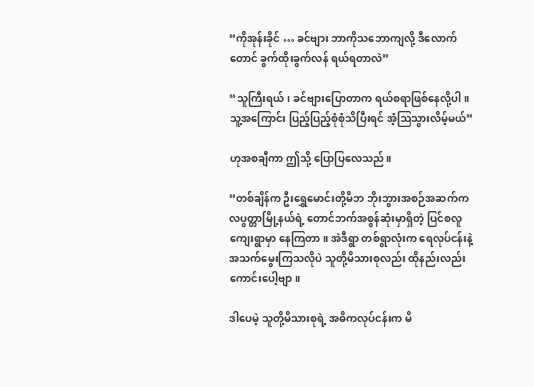“ကိုအုန်းခိုင် … ခင်ဗျား ဘာကိုသဘောကျလို့ ဒီလောက်တောင် ခွက်ထိုးခွက်လန် ရယ်ရတာလဲ”

“သူကြီးရယ်၊ ခင်ဗျားပြောတာက ရယ်စရာဖြစ်နေလို့ပါ။ သူ့အကြောင်း ပြည့်ပြည့်စုံစုံသိပြီးရင် အံ့ဩသွားလိမ့်မယ်”

ဟုအစချီကာ ဤသို့ ပြောပြလေသည်။

“တစ်ချိန်က ဦးရွှေမောင်းတို့မိဘ ဘိုးဘွားအစဉ်အဆက်က လပွတ္တာမြို့နယ်ရဲ့ တောင်ဘက်အစွန်ဆုံးမှာရှိတဲ့ ပြင်စလူကျေးရွာမှာ နေကြတာ။ အဲဒီရွာ တစ်ရွာလုံးက ရေလုပ်ငန်းနဲ့ အသက်မွေးကြသလိုပဲ သူတို့မိသားစုလည်း ထိုနည်းလည်းကောင်းပေါ့ဗျာ။

ဒါပေမဲ့ သူတို့မိသားစုရဲ့ အဓိကလုပ်ငန်းက မိ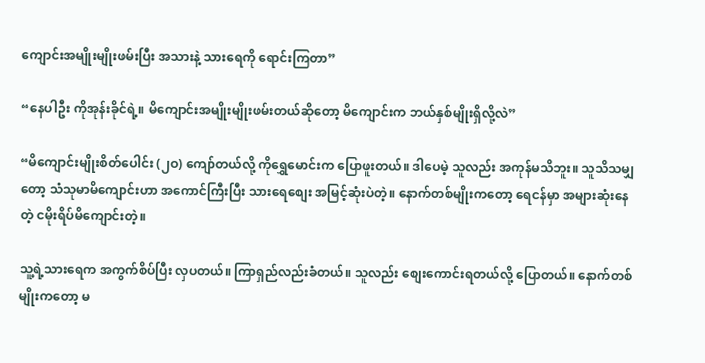ကျောင်းအမျိုးမျိုးဖမ်းပြီး အသားနဲ့ သားရေကို ရောင်းကြတာ”

“နေပါဦး ကိုအုန်းခိုင်ရဲ့။ မိကျောင်းအမျိုးမျိုးဖမ်းတယ်ဆိုတော့ မိကျောင်းက ဘယ်နှစ်မျိုးရှိလို့လဲ”

“မိကျောင်းမျိုးစိတ်ပေါင်း (၂ဝ) ကျော်တယ်လို့ ကိုရွှေမောင်းက ပြောဖူးတယ်။ ဒါပေမဲ့ သူလည်း အကုန်မသိဘူး။ သူသိသမျှတော့ သံသုမာမိကျောင်းဟာ အကောင်ကြီးပြီး သားရေစျေး အမြင့်ဆုံးပဲတဲ့။ နောက်တစ်မျိုးကတော့ ရေငန်မှာ အများဆုံးနေတဲ့ ငမိုးရိပ်မိကျောင်းတဲ့။

သူ့ရဲ့သားရေက အကွက်စိပ်ပြီး လှပတယ်။ ကြာရှည်လည်းခံတယ်။ သူလည်း စျေးကောင်းရတယ်လို့ ပြောတယ်။ နောက်တစ်မျိုးကတော့ မ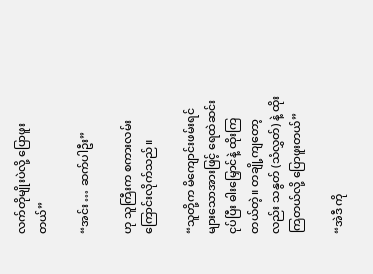လက်တိုမျိုးပဲလို့ ပြောဖူးတယ်”

“အင်း … ဆက်ပါဦး”

ဟု သူကြီးက စကားလမ်းကြောင်းလိုက်သည်။

“သူတို့က မိကျောင်းဖမ်းရင် များသောအားဖြင့် ရေထဲဆင်းငုပ်ပြီး ဓါးမြှောင်နဲ့ ထိုးကြတယ်တဲ့။ တချို့ကျတော့လည်း သနွတ် (သံလွှတ်) နဲ့ ထိုးကြတယ်လို့ ပြောဖူးတယ်”

“အဲဒီ ကို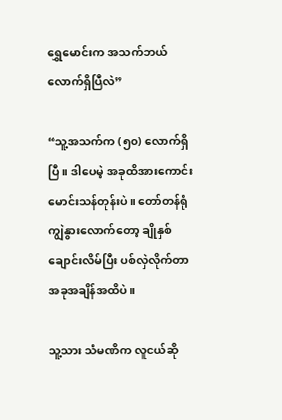ရွှေမောင်းက အသက်ဘယ်လောက်ရှိပြီလဲ”

“သူ့အသက်က (၅၀) လောက်ရှိပြီ။ ဒါပေမဲ့ အခုထိအားကောင်း မောင်းသန်တုန်းပဲ။ တော်တန်ရုံ ကျွဲနွားလောက်တော့ ချိုနှစ်ချောင်းလိမ်ပြီး ပစ်လှဲလိုက်တာ အခုအချိန်အထိပဲ။

သူ့သား သံမဏိက လူငယ်ဆို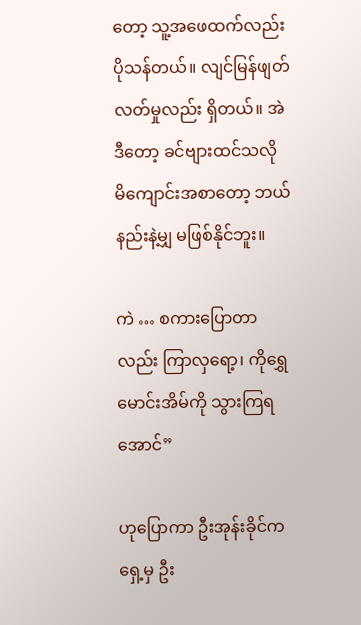တော့ သူ့အဖေထက်လည်း ပိုသန်တယ်။ လျင်မြန်ဖျတ်လတ်မှုလည်း ရှိတယ်။ အဲဒီတော့ ခင်ဗျားထင်သလို မိကျောင်းအစာတော့ ဘယ်နည်းနဲ့မျှ မဖြစ်နိုင်ဘူး။

ကဲ … စကားပြောတာလည်း ကြာလှရော့၊ ကိုရွှေမောင်းအိမ်ကို သွားကြရအောင်”

ဟုပြောကာ ဦးအုန်းခိုင်က ရှေ့မှ ဦး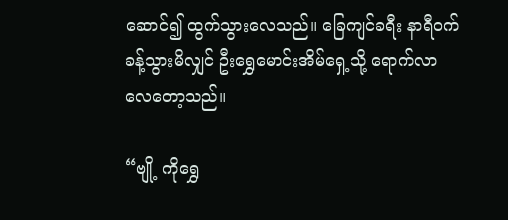ဆောင်၍ ထွက်သွားလေသည်။ ခြေကျင်ခရီး နာရီဝက်ခန့်သွားမိလျှင် ဦးရွှေမောင်းအိမ်ရှေ့သို့ ရောက်လာ
လေတော့သည်။

“ဗျို့ ကိုရွှေ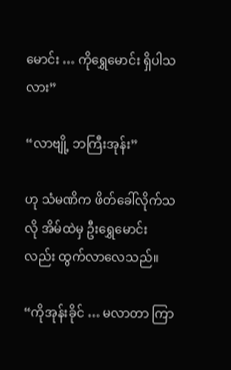မောင်း … ကိုရွှေမောင်း ရှိပါသလား”

“လာဗျို့ ဘကြီးအုန်း”

ဟု သံမဏိက ဖိတ်ခေါ်လိုက်သလို အိမ်ထဲမှ ဦးရွှေမောင်းလည်း ထွက်လာလေသည်။

“ကိုအုန်းခိုင် … မလာတာ ကြာ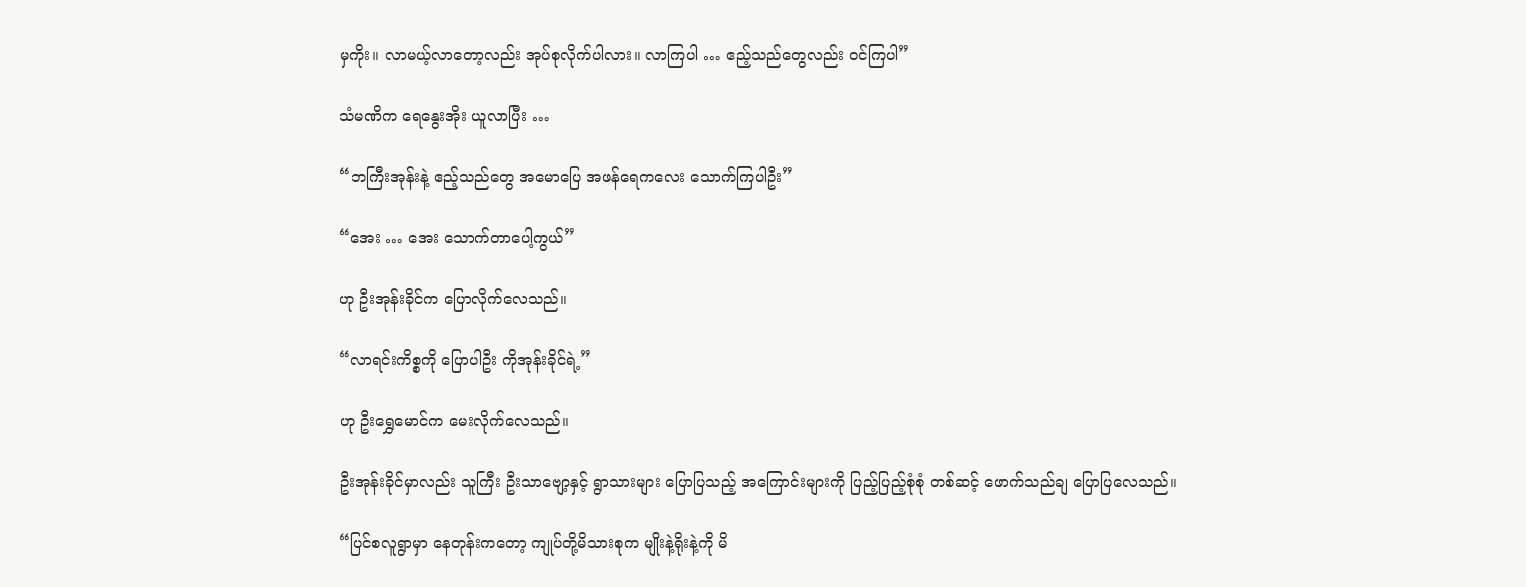မှကိုး။ လာမယ့်လာတော့လည်း အုပ်စုလိုက်ပါလား။ လာကြပါ … ဧည့်သည်တွေလည်း ဝင်ကြပါ”

သံမဏိက ရေနွေးအိုး ယူလာပြီး …

“ဘကြီးအုန်းနဲ့ ဧည့်သည်တွေ အမောပြေ အဖန်ရေကလေး သောက်ကြပါဦး”

“အေး … အေး သောက်တာပေါ့ကွယ်”

ဟု ဦးအုန်းခိုင်က ပြောလိုက်လေသည်။

“လာရင်းကိစ္စကို ပြောပါဦး ကိုအုန်းခိုင်ရဲ့”

ဟု ဦးရွှေမောင်က မေးလိုက်လေသည်။

ဦးအုန်းခိုင်မှာလည်း သူကြီး ဦးသာဗျော့နှင့် ရွာသားများ ပြောပြသည့် အကြောင်းများကို ပြည့်ပြည့်စုံစုံ တစ်ဆင့် ဖောက်သည်ချ ပြောပြလေသည်။

“ပြင်စလူရွာမှာ နေတုန်းကတော့ ကျုပ်တို့မိသားစုက မျိုးနဲ့ရိုးနဲ့ကို မိ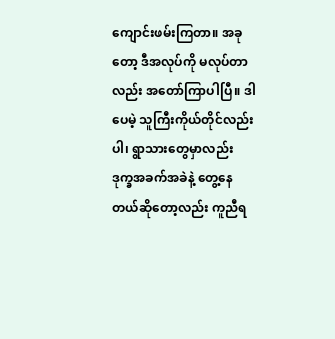ကျောင်းဖမ်းကြတာ။ အခုတော့ ဒီအလုပ်ကို မလုပ်တာလည်း အတော်ကြာပါပြီ။ ဒါပေမဲ့ သူကြီးကိုယ်တိုင်လည်းပါ၊ ရွာသားတွေမှာလည်း ဒုက္ခအခက်အခဲနဲ့ တွေ့နေတယ်ဆိုတော့လည်း ကူညီရ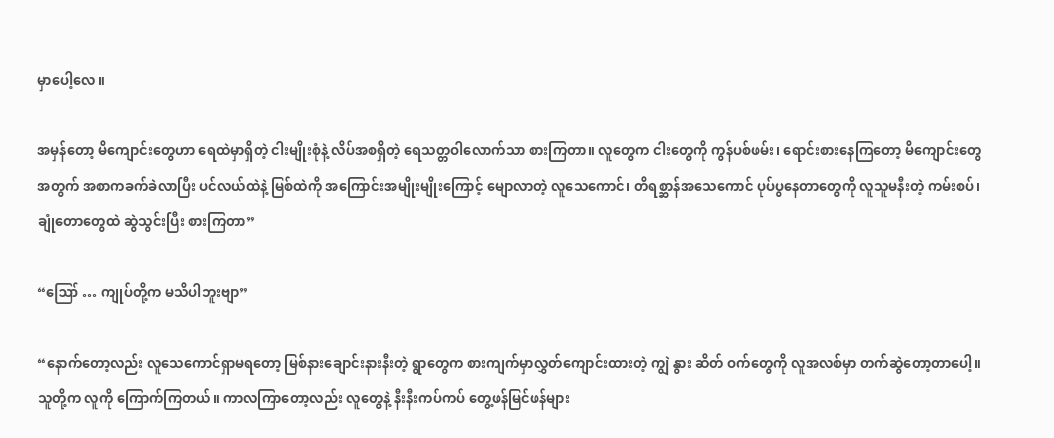မှာပေါ့လေ။

အမှန်တော့ မိကျောင်းတွေဟာ ရေထဲမှာရှိတဲ့ ငါးမျိုးစုံနဲ့ လိပ်အစရှိတဲ့ ရေသတ္တဝါလောက်သာ စားကြတာ။ လူတွေက ငါးတွေကို ကွန်ပစ်ဖမ်း၊ ရောင်းစားနေကြတော့ မိကျောင်းတွေအတွက် အစာကခက်ခဲလာပြီး ပင်လယ်ထဲနဲ့ မြစ်ထဲကို အကြောင်းအမျိုးမျိုးကြောင့် မျောလာတဲ့ လူသေကောင်၊ တိရစ္ဆာန်အသေကောင် ပုပ်ပွနေတာတွေကို လူသူမနီးတဲ့ ကမ်းစပ်၊ ချုံတောတွေထဲ ဆွဲသွင်းပြီး စားကြတာ”

“ဪ … ကျုပ်တို့က မသိပါဘူးဗျာ”

“နောက်တော့လည်း လူသေကောင်ရှာမရတော့ မြစ်နားချောင်းနားနီးတဲ့ ရွာတွေက စားကျက်မှာလွှတ်ကျောင်းထားတဲ့ ကျွဲ နွား ဆိတ် ဝက်တွေကို လူအလစ်မှာ တက်ဆွဲတော့တာပေါ့။ သူတို့က လူကို ကြောက်ကြတယ်။ ကာလကြာတော့လည်း လူတွေနဲ့ နီးနီးကပ်ကပ် တွေ့ဖန်မြင်ဖန်များ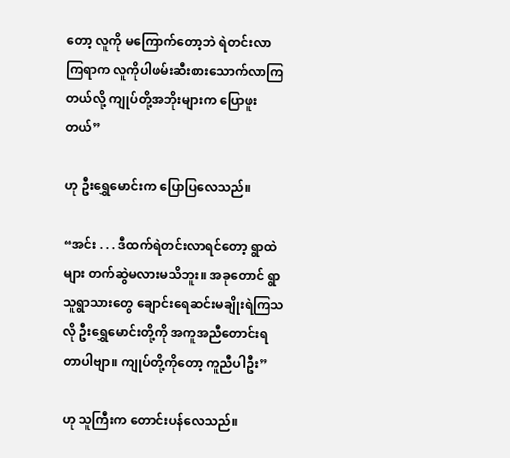တော့ လူကို မကြောက်တော့ဘဲ ရဲတင်းလာကြရာက လူကိုပါဖမ်းဆီးစားသောက်လာကြတယ်လို့ ကျုပ်တို့အဘိုးများက ပြောဖူးတယ်”

ဟု ဦးရွှေမောင်းက ပြောပြလေသည်။

“အင်း . . . ဒီထက်ရဲတင်းလာရင်တော့ ရွာထဲများ တက်ဆွဲမလားမသိဘူး။ အခုတောင် ရွာသူရွာသားတွေ ချောင်းရေဆင်းမချိုးရဲကြသလို ဦးရွှေမောင်းတို့ကို အကူအညီတောင်းရတာပါဗျာ။ ကျုပ်တို့ကိုတော့ ကူညီပါဦး”

ဟု သူကြီးက တောင်းပန်လေသည်။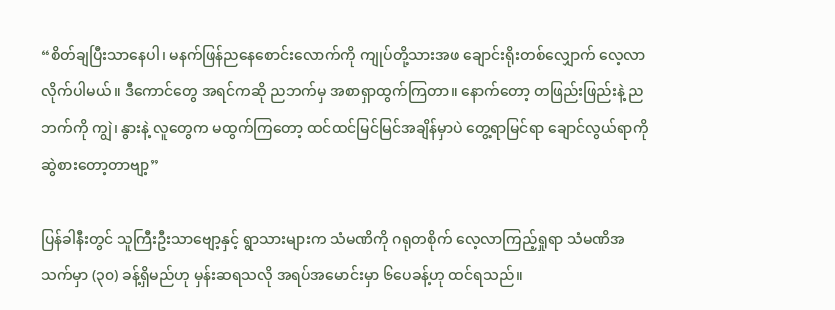“စိတ်ချပြီးသာနေပါ၊ မနက်ဖြန်ညနေစောင်းလောက်ကို ကျုပ်တို့သားအဖ ချောင်းရိုးတစ်လျှောက် လေ့လာလိုက်ပါမယ်။ ဒီကောင်တွေ အရင်ကဆို ညဘက်မှ အစာရှာထွက်ကြတာ။ နောက်တော့ တဖြည်းဖြည်းနဲ့ ညဘက်ကို ကျွဲ၊ နွားနဲ့ လူတွေက မထွက်ကြတော့ ထင်ထင်မြင်မြင်အချိန်မှာပဲ တွေ့ရာမြင်ရာ ချောင်လွယ်ရာကို ဆွဲစားတော့တာဗျာ့”

ပြန်ခါနီးတွင် သူကြီးဦးသာဗျော့နှင့် ရွာသားများက သံမဏိကို ဂရုတစိုက် လေ့လာကြည့်ရှုရာ သံမဏိအသက်မှာ (၃၀) ခန့်ရှိမည်ဟု မှန်းဆရသလို အရပ်အမောင်းမှာ ၆ပေခန့်ဟု ထင်ရသည်။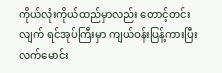ကိုယ်လုံးကိုယ်ထည်မှာလည်း တောင့်တင်းလျက် ရင်အုပ်ကြီးမှာ ကျယ်ဝန်းပြန့်ကားပြီး လက်မောင်း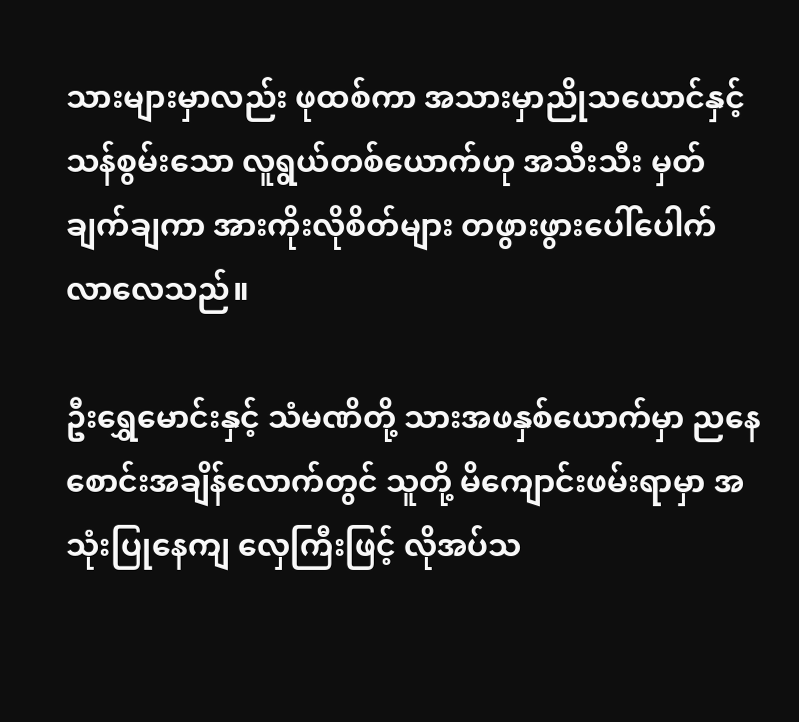သားများမှာလည်း ဖုထစ်ကာ အသားမှာညိုသယောင်နှင့် သန်စွမ်းသော လူရွယ်တစ်ယောက်ဟု အသီးသီး မှတ်ချက်ချကာ အားကိုးလိုစိတ်များ တဖွားဖွားပေါ်ပေါက်လာလေသည်။

ဦးရွှေမောင်းနှင့် သံမဏိတို့ သားအဖနှစ်ယောက်မှာ ညနေစောင်းအချိန်လောက်တွင် သူတို့ မိကျောင်းဖမ်းရာမှာ အသုံးပြုနေကျ လှေကြီးဖြင့် လိုအပ်သ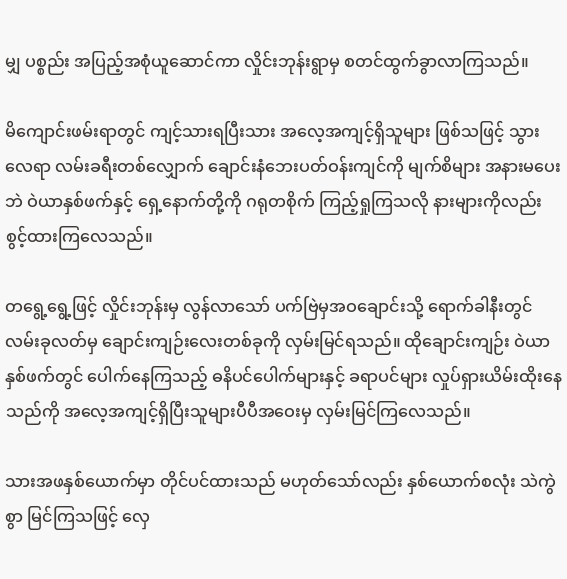မျှ ပစ္စည်း အပြည့်အစုံယူဆောင်ကာ လှိုင်းဘုန်းရွာမှ စတင်ထွက်ခွာလာကြသည်။

မိကျောင်းဖမ်းရာတွင် ကျင့်သားရပြီးသား အလေ့အကျင့်ရှိသူများ ဖြစ်သဖြင့် သွားလေရာ လမ်းခရီးတစ်လျှောက် ချောင်းနံဘေးပတ်ဝန်းကျင်ကို မျက်စိများ အနားမပေးဘဲ ဝဲယာနှစ်ဖက်နှင့် ရှေ့နောက်တို့ကို ဂရုတစိုက် ကြည့်ရှုကြသလို နားများကိုလည်း စွင့်ထားကြလေသည်။

တရွေ့ရွေ့ဖြင့် လှိုင်းဘုန်းမှ လွန်လာသော် ပက်ဗြဲမှအဝချောင်းသို့ ရောက်ခါနီးတွင် လမ်းခုလတ်မှ ချောင်းကျဉ်းလေးတစ်ခုကို လှမ်းမြင်ရသည်။ ထိုချောင်းကျဉ်း ဝဲယာနှစ်ဖက်တွင် ပေါက်နေကြသည့် ဓနိပင်ပေါက်များနှင့် ခရာပင်များ လှုပ်ရှားယိမ်းထိုးနေသည်ကို အလေ့အကျင့်ရှိပြီးသူများပီပီအဝေးမှ လှမ်းမြင်ကြလေသည်။

သားအဖနှစ်ယောက်မှာ တိုင်ပင်ထားသည် မဟုတ်သော်လည်း နှစ်ယောက်စလုံး သဲကွဲစွာ မြင်ကြသဖြင့် လှေ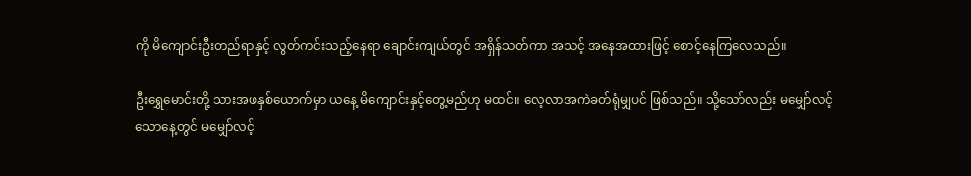ကို မိကျောင်းဦးတည်ရာနှင့် လွတ်ကင်းသည့်နေရာ ချောင်းကျယ်တွင် အရှိန်သတ်ကာ အသင့် အနေအထားဖြင့် စောင့်နေကြလေသည်။

ဦးရွှေမောင်းတို့ သားအဖနှစ်ယောက်မှာ ယနေ့ မိကျောင်းနှင့်တွေ့မည်ဟု မထင်။ လေ့လာအကဲခတ်ရုံမျှပင် ဖြစ်သည်။ သို့သော်လည်း မမျှော်လင့်သောနေ့တွင် မမျှော်လင့်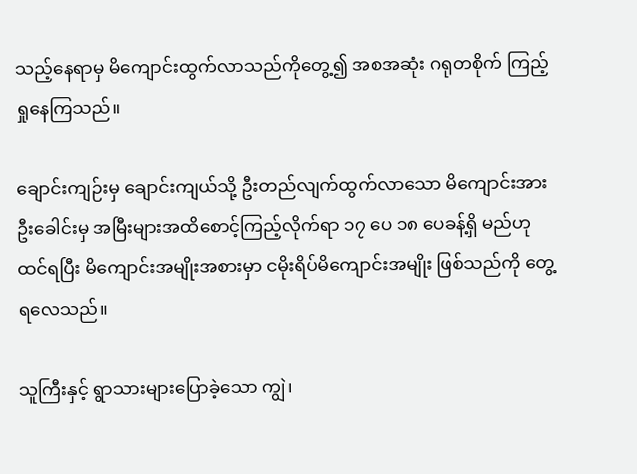သည့်နေရာမှ မိကျောင်းထွက်လာသည်ကိုတွေ့၍ အစအဆုံး ဂရုတစိုက် ကြည့်ရှုနေကြသည်။

ချောင်းကျဉ်းမှ ချောင်းကျယ်သို့ ဦးတည်လျက်ထွက်လာသော မိကျောင်းအား ဦးခေါင်းမှ အမြီးများအထိစောင့်ကြည့်လိုက်ရာ ၁၇ ပေ ၁၈ ပေခန့်ရှိ မည်ဟု ထင်ရပြီး မိကျောင်းအမျိုးအစားမှာ ငမိုးရိပ်မိကျောင်းအမျိုး ဖြစ်သည်ကို တွေ့ရလေသည်။

သူကြီးနှင့် ရွာသားများပြောခဲ့သော ကျွဲ၊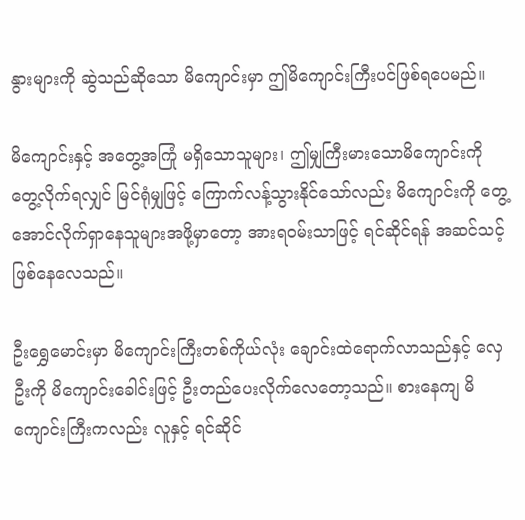နွားများကို ဆွဲသည်ဆိုသော မိကျောင်းမှာ ဤမိကျောင်းကြီးပင်ဖြစ်ရပေမည်။

မိကျောင်းနှင့် အတွေ့အကြုံ မရှိသောသူများ၊ ဤမျှကြီးမားသောမိကျောင်းကို တွေ့လိုက်ရလျှင် မြင်ရုံမျှဖြင့် ကြောက်လန့်သွားနိုင်သော်လည်း မိကျောင်းကို တွေ့အောင်လိုက်ရှာနေသူများအဖို့မှာတော့ အားရဝမ်းသာဖြင့် ရင်ဆိုင်ရန် အဆင်သင့် ဖြစ်နေလေသည်။

ဦးရွှေမောင်းမှာ မိကျောင်းကြီးတစ်ကိုယ်လုံး ချောင်းထဲရောက်လာသည်နှင့် လှေဦးကို မိကျောင်းခေါင်းဖြင့် ဦးတည်ပေးလိုက်လေတော့သည်။ စားနေကျ မိကျောင်းကြီးကလည်း လူနှင့် ရင်ဆိုင်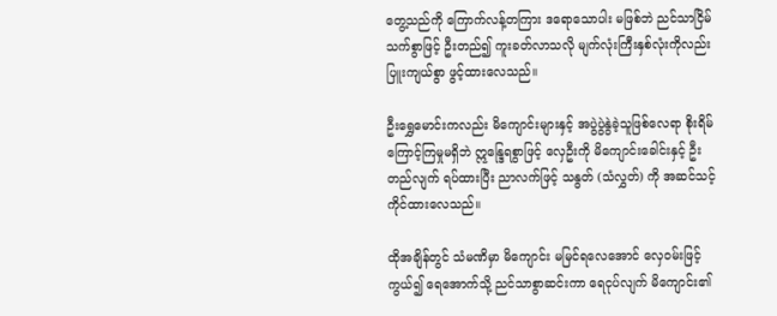တွေ့သည်ကို ကြောက်လန့်တကြား ဒရောသောပါး မဖြစ်ဘဲ ညင်သာငြိမ်သက်စွာဖြင့် ဦးတည်၍ ကူးခတ်လာသလို မျက်လုံးကြီးနှစ်လုံးကိုလည်း ပြူးကျယ်စွာ ဖွင့်ထားလေသည်။

ဦးရွှေမောင်းကလည်း မိကျောင်းများနှင့် အပွဲပွဲနွဲခဲ့သူဖြစ်လေရာ စိုးရိမ်ကြောင့်ကြမှုမရှိဘဲ ဣန္ဒြေရစွာဖြင့် လှေဦးကို မိကျောင်းခေါင်းနှင့် ဦးတည်လျက် ရပ်ထားပြီး ညာလက်ဖြင့် သနွတ် (သံလွှတ်) ကို အဆင်သင့်ကိုင်ထားလေသည်။

ထိုအချိန်တွင် သံမဏိမှာ မိကျောင်း မမြင်ရလေအောင် လှေဝမ်းဖြင့် ကွယ်၍ ရေအောက်သို့ ညင်သာစွာဆင်းကာ ရေငုပ်လျက် မိကျောင်း၏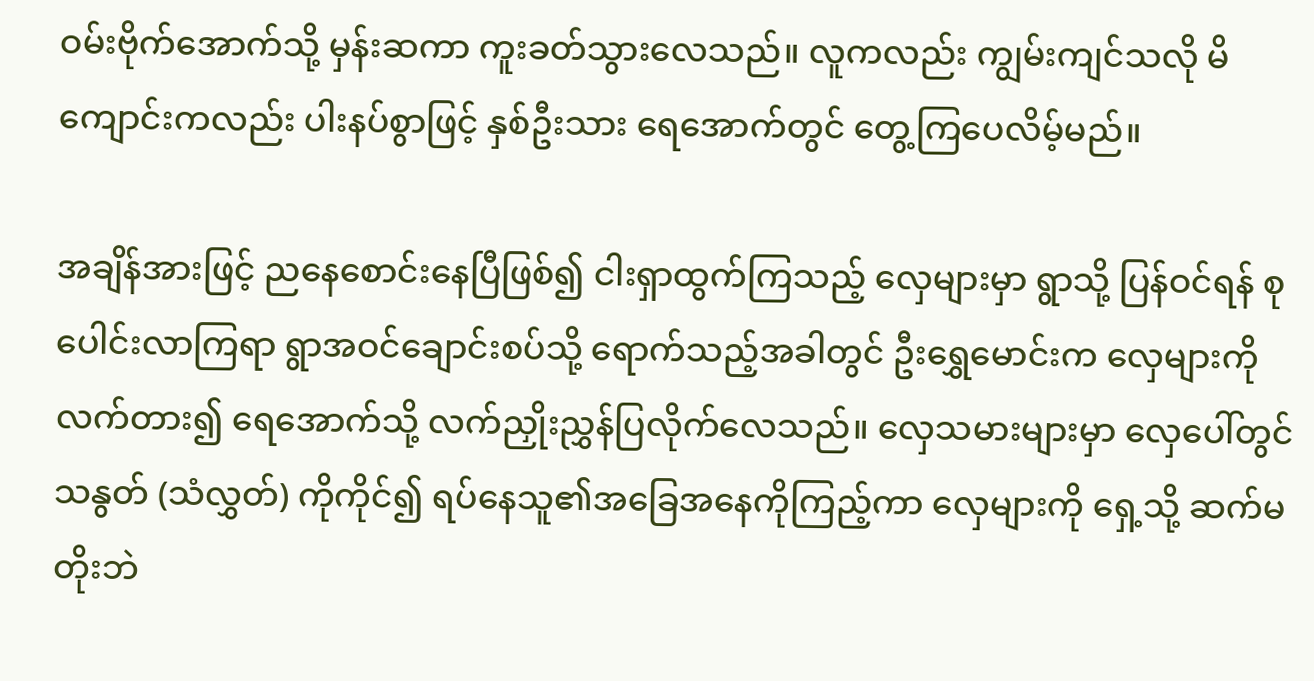ဝမ်းဗိုက်အောက်သို့ မှန်းဆကာ ကူးခတ်သွားလေသည်။ လူကလည်း ကျွမ်းကျင်သလို မိကျောင်းကလည်း ပါးနပ်စွာဖြင့် နှစ်ဦးသား ရေအောက်တွင် တွေ့ကြပေလိမ့်မည်။

အချိန်အားဖြင့် ညနေစောင်းနေပြီဖြစ်၍ ငါးရှာထွက်ကြသည့် လှေများမှာ ရွာသို့ ပြန်ဝင်ရန် စုပေါင်းလာကြရာ ရွာအဝင်ချောင်းစပ်သို့ ရောက်သည့်အခါတွင် ဦးရွှေမောင်းက လှေများကို လက်တား၍ ရေအောက်သို့ လက်ညှိုးညွှန်ပြလိုက်လေသည်။ လှေသမားများမှာ လှေပေါ်တွင် သနွတ် (သံလွှတ်) ကိုကိုင်၍ ရပ်နေသူ၏အခြေအနေကိုကြည့်ကာ လှေများကို ရှေ့သို့ ဆက်မတိုးဘဲ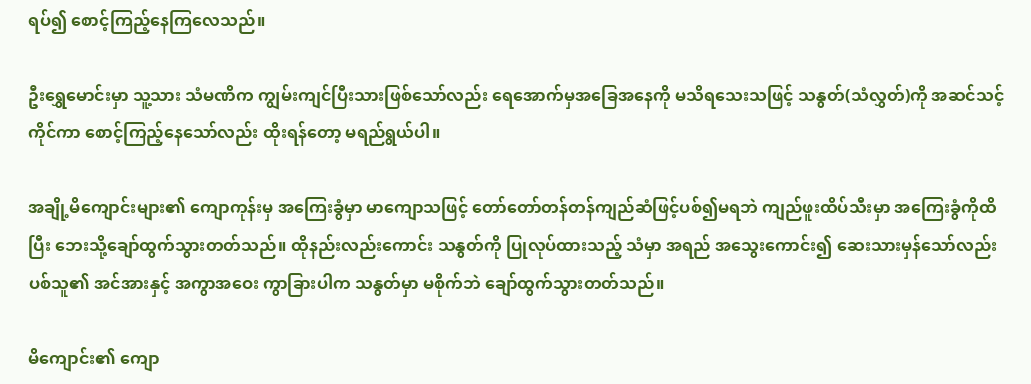ရပ်၍ စောင့်ကြည့်နေကြလေသည်။

ဦးရွှေမောင်းမှာ သူ့သား သံမဏိက ကျွမ်းကျင်ပြီးသားဖြစ်သော်လည်း ရေအောက်မှအခြေအနေကို မသိရသေးသဖြင့် သနွတ်(သံလွှတ်)ကို အဆင်သင့် ကိုင်ကာ စောင့်ကြည့်နေသော်လည်း ထိုးရန်တော့ မရည်ရွယ်ပါ။

အချို့မိကျောင်းများ၏ ကျောကုန်းမှ အကြေးခွံမှာ မာကျောသဖြင့် တော်တော်တန်တန်ကျည်ဆံဖြင့်ပစ်၍မရဘဲ ကျည်ဖူးထိပ်သီးမှာ အကြေးခွံကိုထိပြီး ဘေးသို့ချော်ထွက်သွားတတ်သည်။ ထိုနည်းလည်းကောင်း သနွတ်ကို ပြုလုပ်ထားသည့် သံမှာ အရည် အသွေးကောင်း၍ ဆေးသားမှန်သော်လည်း ပစ်သူ၏ အင်အားနှင့် အကွာအဝေး ကွာခြားပါက သနွတ်မှာ မစိုက်ဘဲ ချော်ထွက်သွားတတ်သည်။

မိကျောင်း၏ ကျော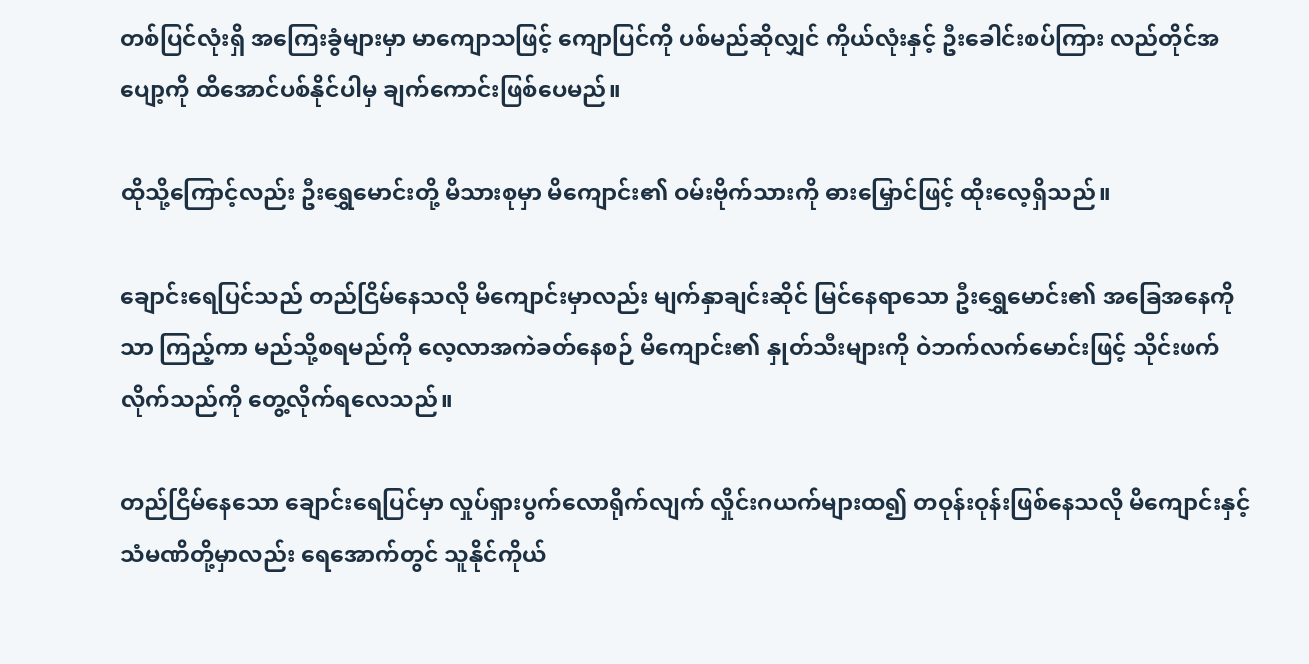တစ်ပြင်လုံးရှိ အကြေးခွံများမှာ မာကျောသဖြင့် ကျောပြင်ကို ပစ်မည်ဆိုလျှင် ကိုယ်လုံးနှင့် ဦးခေါင်းစပ်ကြား လည်တိုင်အပျော့ကို ထိအောင်ပစ်နိုင်ပါမှ ချက်ကောင်းဖြစ်ပေမည်။

ထိုသို့ကြောင့်လည်း ဦးရွှေမောင်းတို့ မိသားစုမှာ မိကျောင်း၏ ဝမ်းဗိုက်သားကို ဓားမြှောင်ဖြင့် ထိုးလေ့ရှိသည်။

ချောင်းရေပြင်သည် တည်ငြိမ်နေသလို မိကျောင်းမှာလည်း မျက်နှာချင်းဆိုင် မြင်နေရာသော ဦးရွှေမောင်း၏ အခြေအနေကိုသာ ကြည့်ကာ မည်သို့စရမည်ကို လေ့လာအကဲခတ်နေစဉ် မိကျောင်း၏ နှုတ်သီးများကို ဝဲဘက်လက်မောင်းဖြင့် သိုင်းဖက်လိုက်သည်ကို တွေ့လိုက်ရလေသည်။

တည်ငြိမ်နေသော ချောင်းရေပြင်မှာ လှုပ်ရှားပွက်လောရိုက်လျက် လှိုင်းဂယက်များထ၍ တဝုန်းဝုန်းဖြစ်နေသလို မိကျောင်းနှင့် သံမဏိတို့မှာလည်း ရေအောက်တွင် သူနိုင်ကိုယ်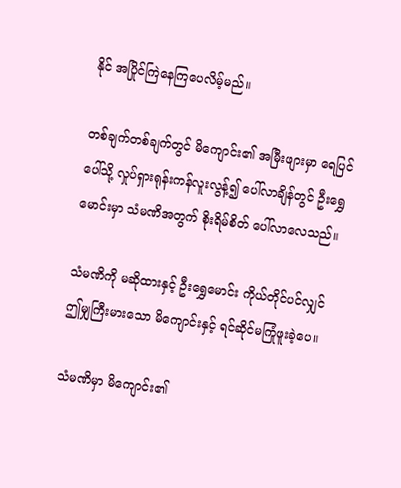နိုင် အပြိုင်ကြဲနေကြပေလိမ့်မည်။

တစ်ချက်တစ်ချက်တွင် မိကျောင်း၏ အမြီးဖျားမှာ ရေပြင်ပေါ်သို့ လှုပ်ရှားရုန်းကန်လူးလွန့်၍ ပေါ်လာချိန်တွင် ဦးရွှေမောင်းမှာ သံမဏိအတွက် စိုးရိမ်စိတ် ပေါ်လာလေသည်။

သံမဏိကို မဆိုထားနှင့် ဦးရွှေမောင်း ကိုယ်တိုင်ပင်လျှင် ဤမျှကြီးမားသော မိကျောင်းနှင့် ရင်ဆိုင်မကြုံဖူးခဲ့ပေ။

သံမဏိမှာ မိကျောင်း၏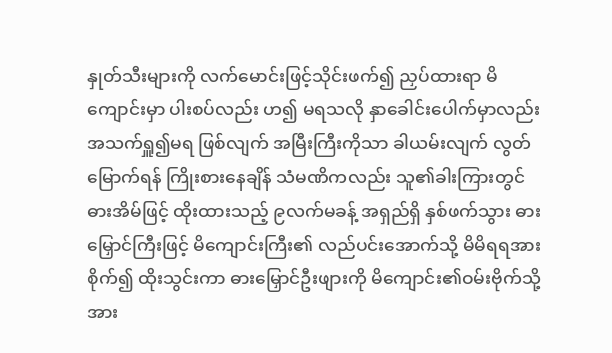နှုတ်သီးများကို လက်မောင်းဖြင့်သိုင်းဖက်၍ ညှပ်ထားရာ မိကျောင်းမှာ ပါးစပ်လည်း ဟ၍ မရသလို နှာခေါင်းပေါက်မှာလည်း အသက်ရှူ၍မရ ဖြစ်လျက် အမြီးကြီးကိုသာ ခါယမ်းလျက် လွတ်မြောက်ရန် ကြိုးစားနေချိန် သံမဏိကလည်း သူ၏ခါးကြားတွင် ဓားအိမ်ဖြင့် ထိုးထားသည့် ၉လက်မခန့် အရှည်ရှိ နှစ်ဖက်သွား ဓားမြှောင်ကြီးဖြင့် မိကျောင်းကြီး၏ လည်ပင်းအောက်သို့ မိမိရရအားစိုက်၍ ထိုးသွင်းကာ ဓားမြှောင်ဦးဖျားကို မိကျောင်း၏ဝမ်းဗိုက်သို့ အား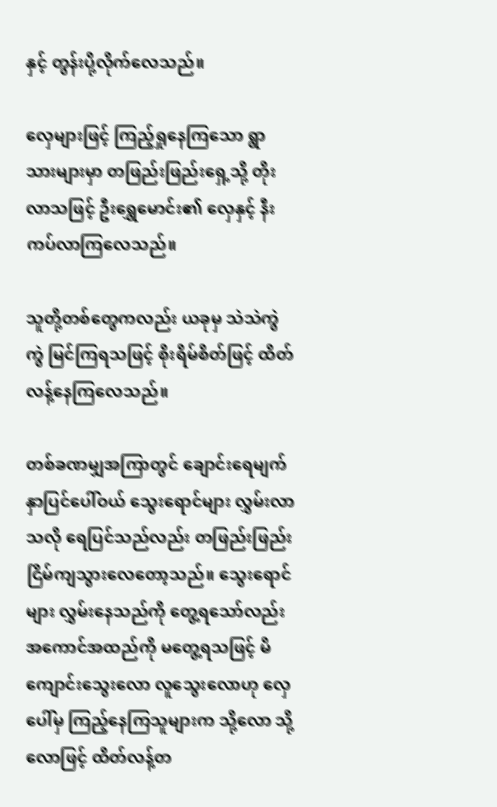နှင့် တွန်းပို့လိုက်လေသည်။

လှေများဖြင့် ကြည့်ရှုနေကြသော ရွာသားများမှာ တဖြည်းဖြည်းရှေ့သို့ တိုးလာသဖြင့် ဦးရွှေမောင်း၏ လှေနှင့် နီးကပ်လာကြလေသည်။

သူတို့တစ်တွေကလည်း ယခုမှ သဲသဲကွဲကွဲ မြင်ကြရသဖြင့် စိုးရိမ်စိတ်ဖြင့် ထိတ်လန့်နေကြလေသည်။

တစ်ခဏမျှအကြာတွင် ချောင်းရေမျက်နှာပြင်ပေါ်ဝယ် သွေးရောင်များ လွှမ်းလာသလို ရေပြင်သည်လည်း တဖြည်းဖြည်း ငြိမ်ကျသွားလေတော့သည်။ သွေးရောင်များ လွှမ်းနေသည်ကို တွေ့ရသော်လည်း အကောင်အထည်ကို မတွေ့ရသဖြင့် မိကျောင်းသွေးလော လူသွေးလောဟု လှေပေါ်မှ ကြည့်နေကြသူများက သို့လော သို့လောဖြင့် ထိတ်လန့်တ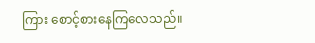ကြား စောင့်စားနေကြလေသည်။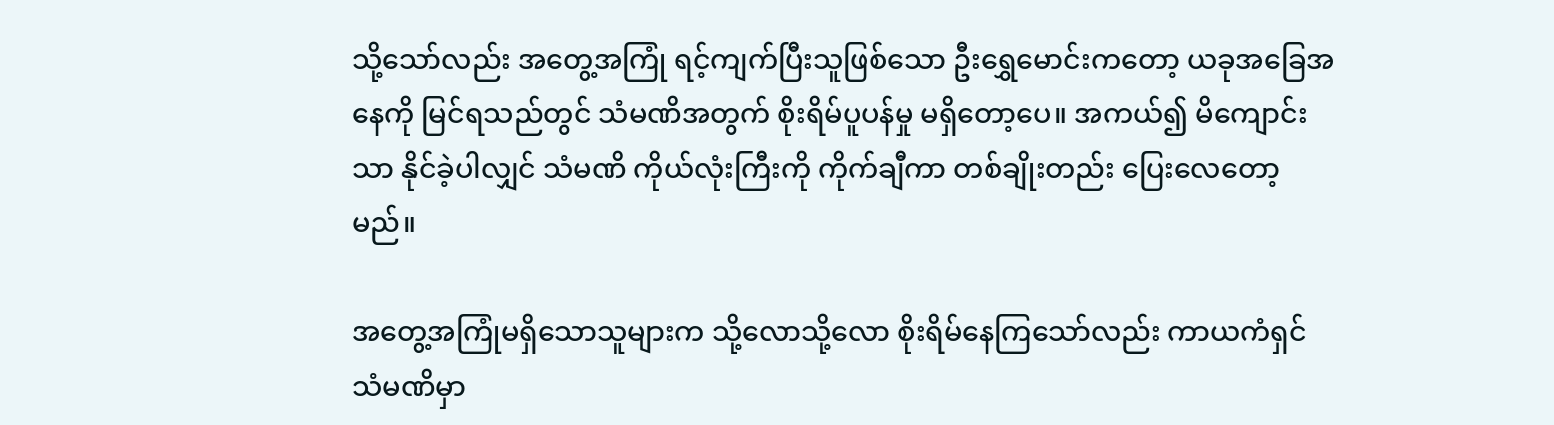သို့သော်လည်း အတွေ့အကြုံ ရင့်ကျက်ပြီးသူဖြစ်သော ဦးရွှေမောင်းကတော့ ယခုအခြေအနေကို မြင်ရသည်တွင် သံမဏိအတွက် စိုးရိမ်ပူပန်မှု မရှိတော့ပေ။ အကယ်၍ မိကျောင်းသာ နိုင်ခဲ့ပါလျှင် သံမဏိ ကိုယ်လုံးကြီးကို ကိုက်ချီကာ တစ်ချိုးတည်း ပြေးလေတော့မည်။

အတွေ့အကြုံမရှိသောသူများက သို့လောသို့လော စိုးရိမ်နေကြသော်လည်း ကာယကံရှင် သံမဏိမှာ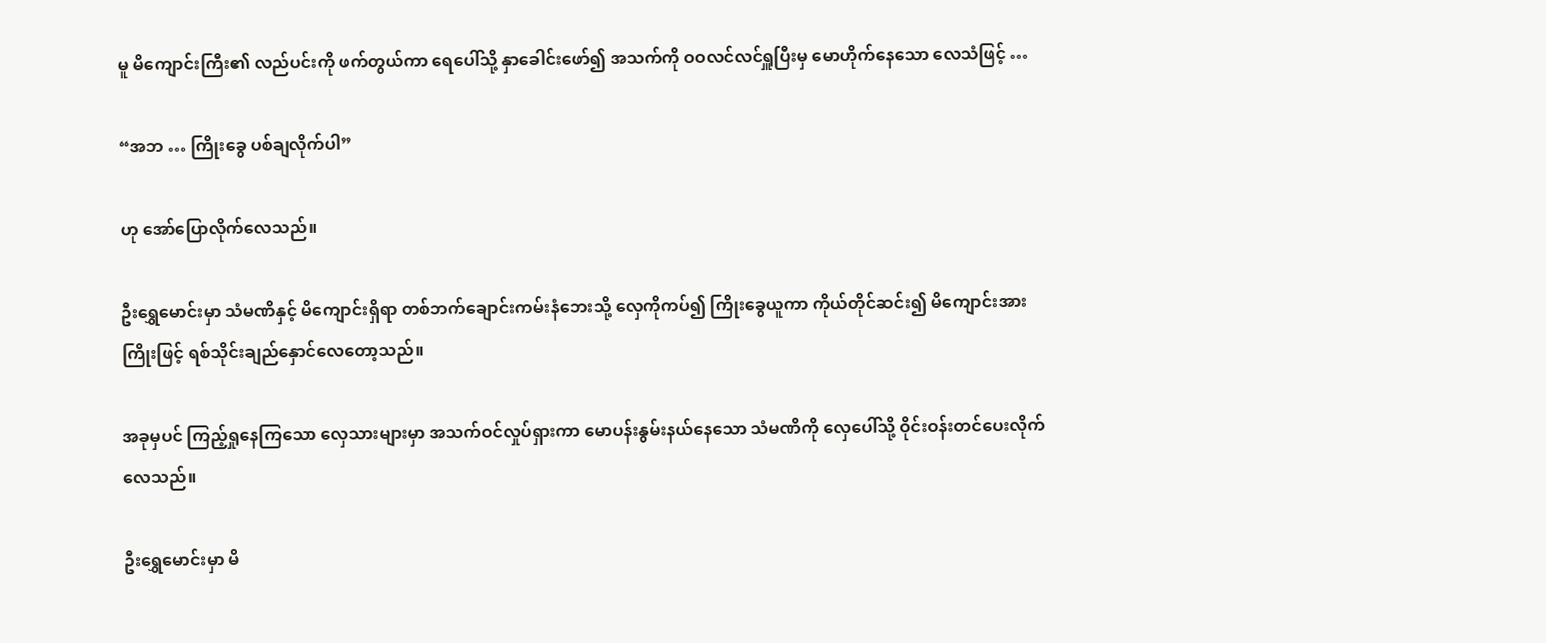မူ မိကျောင်းကြီး၏ လည်ပင်းကို ဖက်တွယ်ကာ ရေပေါ်သို့ နှာခေါင်းဖော်၍ အသက်ကို ဝဝလင်လင်ရှူပြီးမှ မောဟိုက်နေသော လေသံဖြင့် …

“အဘ … ကြိုးခွေ ပစ်ချလိုက်ပါ”

ဟု အော်ပြောလိုက်လေသည်။

ဦးရွှေမောင်းမှာ သံမဏိနှင့် မိကျောင်းရှိရာ တစ်ဘက်ချောင်းကမ်းနံဘေးသို့ လှေကိုကပ်၍ ကြိုးခွေယူကာ ကိုယ်တိုင်ဆင်း၍ မိကျောင်းအား ကြိုးဖြင့် ရစ်သိုင်းချည်နှောင်လေတော့သည်။

အခုမှပင် ကြည့်ရှုနေကြသော လှေသားများမှာ အသက်ဝင်လှုပ်ရှားကာ မောပန်းနွမ်းနယ်နေသော သံမဏိကို လှေပေါ်သို့ ဝိုင်းဝန်းတင်ပေးလိုက် လေသည်။

ဦးရွှေမောင်းမှာ မိ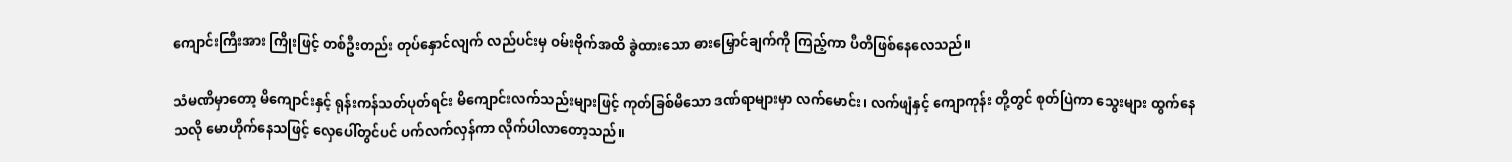ကျောင်းကြီးအား ကြိုးဖြင့် တစ်ဦးတည်း တုပ်နှောင်လျက် လည်ပင်းမှ ဝမ်းဗိုက်အထိ ခွဲထားသော ဓားမြှောင်ချက်ကို ကြည့်ကာ ပီတိဖြစ်နေလေသည်။

သံမဏိမှာတော့ မိကျောင်းနှင့် ရုန်းကန်သတ်ပုတ်ရင်း မိကျောင်းလက်သည်းများဖြင့် ကုတ်ခြစ်မိသော ဒဏ်ရာများမှာ လက်မောင်း၊ လက်ဖျံနှင့် ကျောကုန်း တို့တွင် စုတ်ပြဲကာ သွေးများ ထွက်နေသလို မောဟိုက်နေသဖြင့် လှေပေါ်တွင်ပင် ပက်လက်လှန်ကာ လိုက်ပါလာတော့သည်။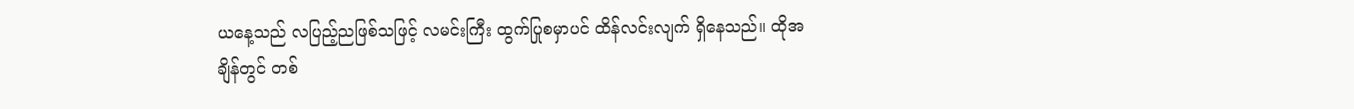ယနေ့သည် လပြည့်ညဖြစ်သဖြင့် လမင်းကြီး ထွက်ပြုစမှာပင် ထိန်လင်းလျက် ရှိနေသည်။ ထိုအချိန်တွင် တစ်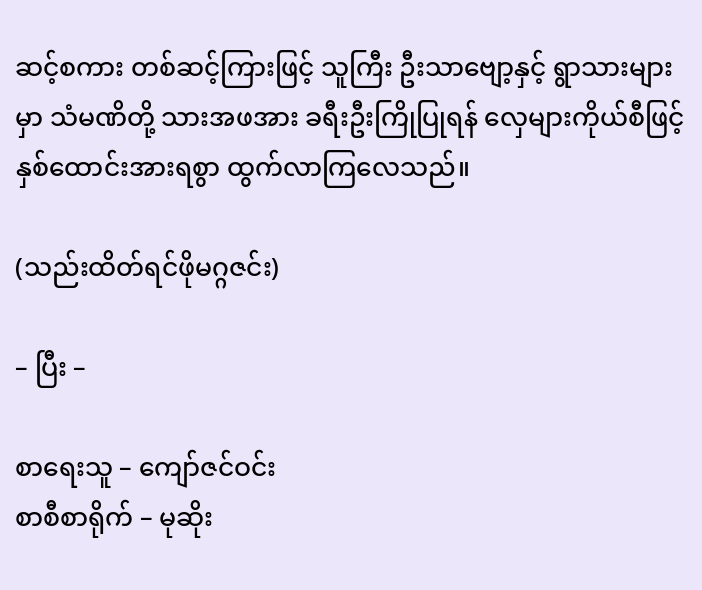ဆင့်စကား တစ်ဆင့်ကြားဖြင့် သူကြီး ဦးသာဗျော့နှင့် ရွာသားများမှာ သံမဏိတို့ သားအဖအား ခရီးဦးကြိုပြုရန် လှေများကိုယ်စီဖြင့် နှစ်ထောင်းအားရစွာ ထွက်လာကြလေသည်။

(သည်းထိတ်ရင်ဖိုမဂ္ဂဇင်း)

– ပြီး –

စာရေးသူ – ကျော်ဇင်ဝင်း
စာစီစာရိုက် – မုဆိုး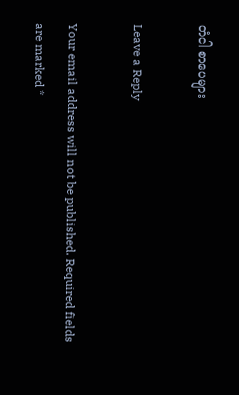တံငါ စာပေများ

Leave a Reply

Your email address will not be published. Required fields are marked *